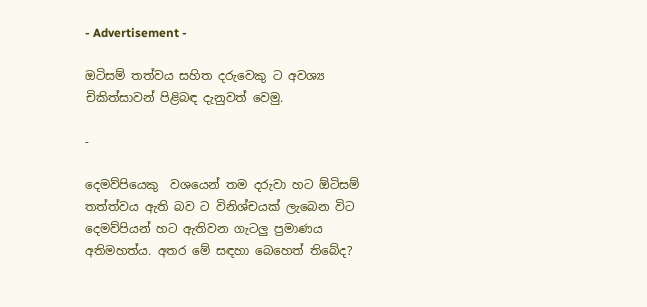- Advertisement -

ඔටිසම් තත්වය සහිත දරුවෙකු ට අවශ්‍ය චිකිත්සාවන් පිළිබඳ දැනුවත් වෙමු.

-

දෙමව්පියෙකු  වශයෙන් තම දරුවා හට ඕටිසම්  තත්ත්වය ඇති බව ට විනිශ්චයක් ලැබෙන විට දෙමව්පියන් හට ඇතිවන ගැටලු ප්‍රමාණය අතිමහත්ය. අතර මේ සඳහා බෙහෙත් තිබේද?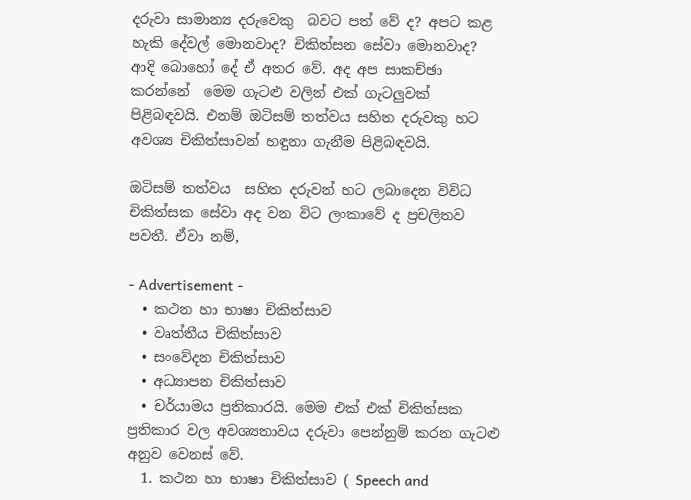දරුවා සාමාන්‍ය දරුවෙකු  බවට පත් වේ ද? අපට කළ හැකි දේවල් මොනවාද? චිකිත්සන සේවා මොනවාද? ආදි බොහෝ දේ ඒ අතර වේ. අද අප සාකච්ඡා කරන්නේ  මෙම ගැටළු වලින් එක් ගැටලුවක් පිළිබඳවයි. එනම් ඔටිසම් තත්වය සහිත දරුවකු හට අවශ්‍ය චිකිත්සාවන් හඳුනා ගැනීම පිළිබඳවයි.

ඔටිසම් තත්වය  සහිත දරුවන් හට ලබාදෙන විවිධ චිකිත්සක සේවා අද වන විට ලංකාවේ ද ප්‍රචලිතව පවතී. ඒවා නම්,

- Advertisement -
  • කථන හා භාෂා චිකිත්සාව
  • වෘත්තීය චිකිත්සාව
  • සංවේදන චිකිත්සාව
  • අධ්‍යාපන චිකිත්සාව
  • චර්යාමය ප්‍රතිකාරයි. මෙම එක් එක් චිකිත්සක  ප්‍රතිකාර වල අවශ්‍යතාවය දරුවා පෙන්නුම් කරන ගැටළු අනුව වෙනස් වේ.
  1. කථන හා භාෂා චිකිත්සාව ( Speech and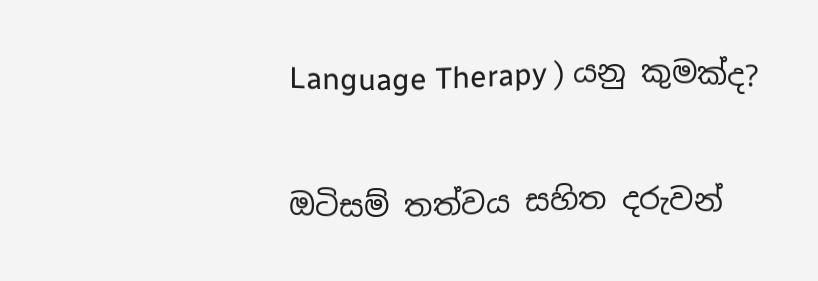Language Therapy ) යනු කුමක්ද?

ඔටිසම් තත්වය සහිත දරුවන්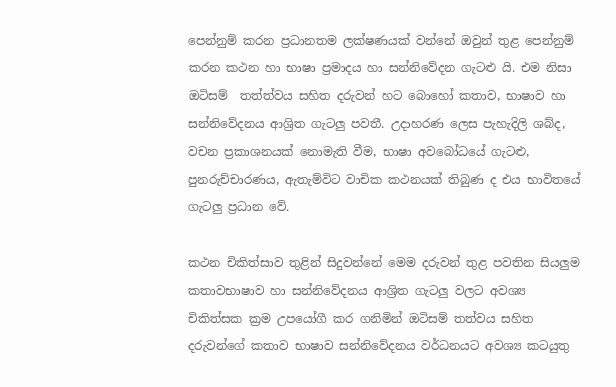පෙන්නුම් කරන ප්‍රධානතම ලක්ෂණයක් වන්නේ ඔවුන් තුළ පෙන්නුම් කරන කථන හා භාෂා ප්‍රමාදය හා සන්නිවේදන ගැටළු යි. එම නිසා  ඔටිසම්  තත්ත්වය සහිත දරුවන් හට බොහෝ කතාව, භාෂාව හා සන්නිවේදනය ආශ්‍රිත ගැටලු පවතී. උදාහරණ ලෙස පැහැදිලි ශබ්ද, වචන ප්‍රකාශනයක් නොමැති වීම, භාෂා අවබෝධයේ ගැටළු, පුනරුච්චාරණය, ඇතැම්විට වාචික කථනයක් තිබුණ ද එය භාවිතයේ  ගැටලු ප්‍රධාන වේ.

කථන චිකිත්සාව තුළින් සිදුවන්නේ මෙම දරුවන් තුළ පවතින සියලුම කතාවභාෂාව හා සන්නිවේදනය ආශ්‍රිත ගැටලු වලට අවශ්‍ය චිකිත්සක ක්‍රම උපයෝගී කර ගනිමින් ඔටිසම් තත්වය සහිත දරුවන්ගේ කතාව භාෂාව සන්නිවේදනය වර්ධනයට අවශ්‍ය කටයුතු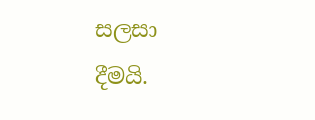සලසා දීමයි.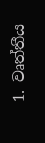1. වෘත්තීය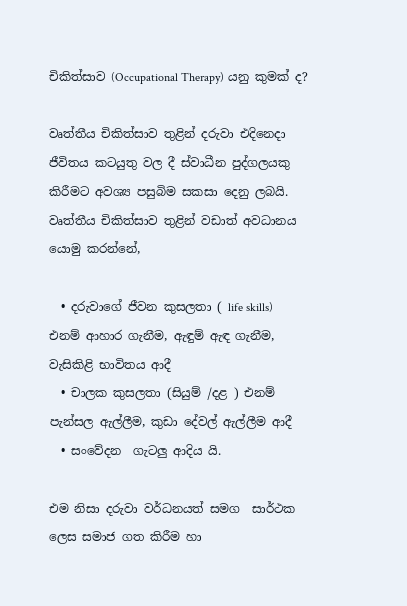චිකිත්සාව (Occupational Therapy) යනු කුමක් ද?

වෘත්තීය චිකිත්සාව තුළින් දරුවා එදිනෙදා ජීවිතය කටයුතු වල දී ස්වාධීන පුද්ගලයකු කිරීමට අවශ්‍ය පසුබිම සකසා දෙනු ලබයි. වෘත්තීය චිකිත්සාව තුළින් වඩාත් අවධානය යොමු කරන්නේ,

  • දරුවාගේ ජීවන කුසලතා ( life skills)  එනම් ආහාර ගැනීම, ඇඳුම් ඇඳ ගැනීම, වැසිකිළි භාවිතය ආදී
  • චාලක කුසලතා (සියුම් /දළ ) එනම් පැන්සල ඇල්ලීම, කුඩා දේවල් ඇල්ලීම ආදී
  • සංවේදන  ගැටලු ආදිය යි.

එම නිසා දරුවා වර්ධනයත් සමග  සාර්ථක ලෙස සමාජ ගත කිරීම හා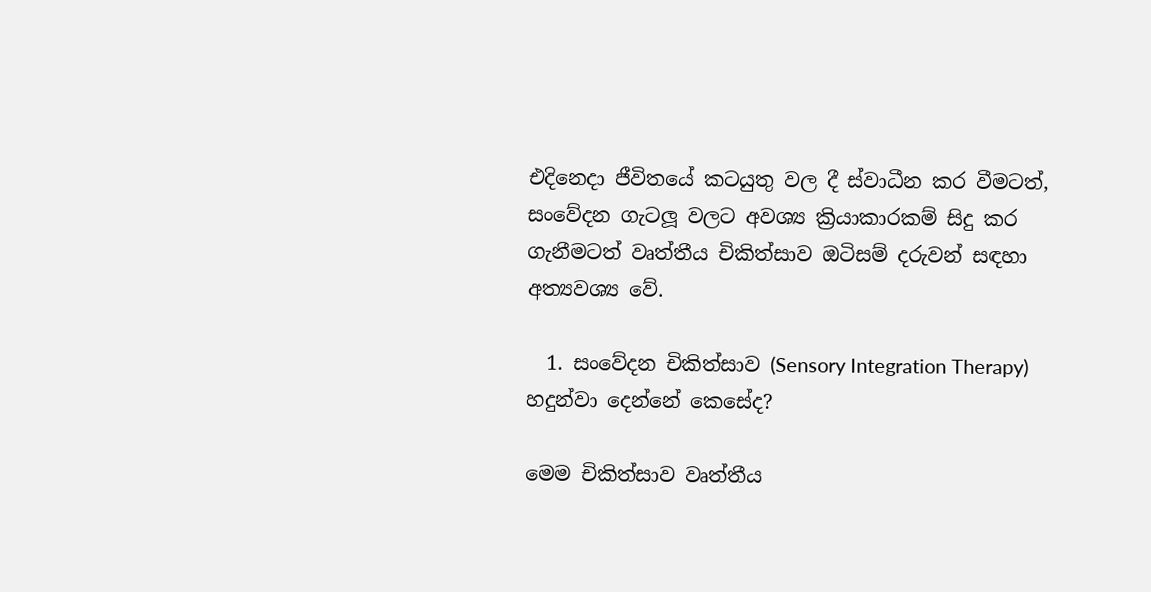එදිනෙදා ජීවිතයේ කටයුතු වල දී ස්වාධීන කර වීමටත්, සංවේදන ගැටලූ වලට අවශ්‍ය ක්‍රියාකාරකම් සිදු කර ගැනීමටත් වෘත්තීය චිකිත්සාව ඔටිසම් දරුවන් සඳහා අත්‍යවශ්‍ය වේ.

  1. සංවේදන චිකිත්සාව (Sensory Integration Therapy) හදුන්වා දෙන්නේ කෙසේද?

මෙම චිකිත්සාව වෘත්තීය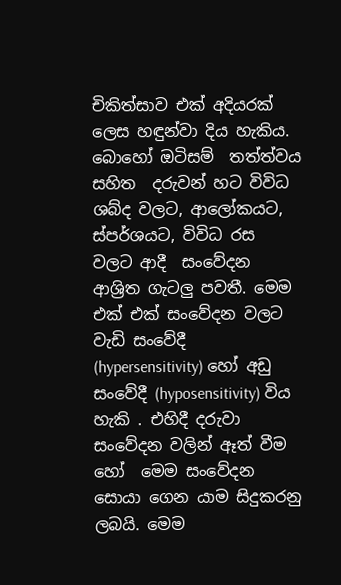චිකිත්සාව එක් අදියරක් ලෙස හඳුන්වා දිය හැකිය. බොහෝ ඔටිසම්  තත්ත්වය සහිත  දරුවන් හට විවිධ ශබ්ද වලට, ආලෝකයට, ස්පර්ශයට, විවිධ රස වලට ආදී  සංවේදන ආශ්‍රිත ගැටලු පවතී. මෙම එක් එක් සංවේදන වලට වැඩි සංවේදී (hypersensitivity) හෝ අඩු සංවේදී (hyposensitivity) විය හැකි . එහිදී දරුවා සංවේදන වලින් ඈත් වීම හෝ  මෙම සංවේදන සොයා ගෙන යාම සිදුකරනු ලබයි. මෙම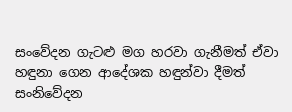සංවේදන ගැටළු මග හරවා ගැනීමත් ඒවා හඳුනා ගෙන ආදේශක හඳුන්වා දීමත් සංනිවේදන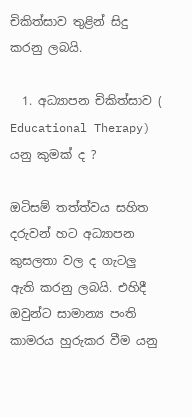චිකිත්සාව තුළින් සිදු කරනු ලබයි.

  1. අධ්‍යාපන චිකිත්සාව ( Educational Therapy) යනු කුමක් ද ?

ඔටිසම් තත්ත්වය සහිත දරුවන් හට අධ්‍යාපන කුසලතා වල ද ගැටලු ඇති කරනු ලබයි. එහිදී ඔවුන්ට සාමාන්‍ය පංති කාමරය හුරුකර වීම යනු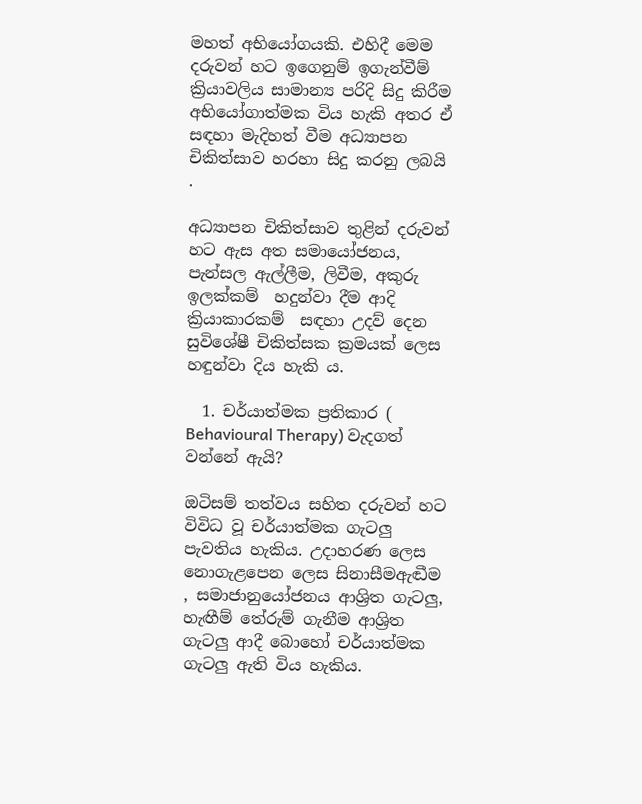මහත් අභියෝගයකි. එහිදී මෙම දරුවන් හට ඉගෙනුම් ඉගැන්වීම් ක්‍රියාවලිය සාමාන්‍ය පරිදි සිදු කිරීම අභියෝගාත්මක විය හැකි අතර ඒ සඳහා මැදිහත් වීම අධ්‍යාපන චිකිත්සාව හරහා සිදු කරනු ලබයි .

අධ්‍යාපන චිකිත්සාව තුළින් දරුවන් හට ඇස අත සමායෝජනය, පැන්සල ඇල්ලීම, ලිවීම, අකුරු ඉලක්කම්  හදුන්වා දීම ආදි ක්‍රියාකාරකම්  සඳහා උදව් දෙන  සුවිශේෂී චිකිත්සක ක්‍රමයක් ලෙස  හඳුන්වා දිය හැකි ය.

  1. චර්යාත්මක ප්‍රතිකාර ( Behavioural Therapy) වැදගත් වන්නේ ඇයි?

ඔටිසම් තත්වය සහිත දරුවන් හට විවිධ වූ චර්යාත්මක ගැටලු පැවතිය හැකිය. උදාහරණ ලෙස නොගැළපෙන ලෙස සිනාසීමඇඬීම , සමාජානුයෝජනය ආශ්‍රිත ගැටලු, හැඟීම් තේරුම් ගැනීම ආශ්‍රිත ගැටලු ආදී බොහෝ චර්යාත්මක ගැටලු ඇති විය හැකිය.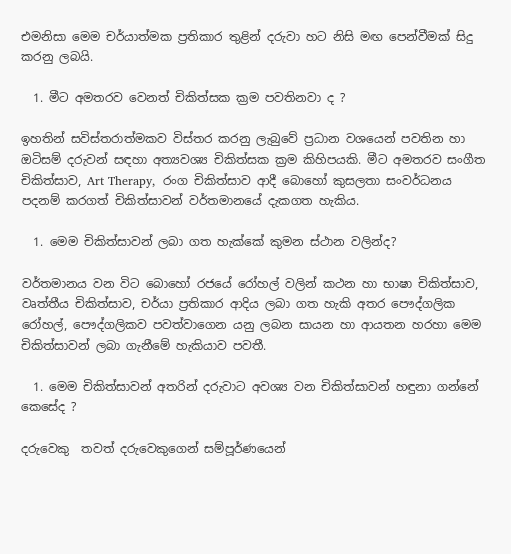එමනිසා මෙම චර්යාත්මක ප්‍රතිකාර තුළින් දරුවා හට නිසි මඟ පෙන්වීමක් සිදු කරනු ලබයි.

  1. මීට අමතරව වෙනත් චිකිත්සක ක්‍රම පවතිනවා ද ?

ඉහතින් සවිස්තරාත්මකව විස්තර කරනු ලැබුවේ ප්‍රධාන වශයෙන් පවතින හා ඔටිසම් දරුවන් සඳහා අත්‍යවශ්‍ය චිකිත්සක ක්‍රම කිහිපයකි. මීට අමතරව සංගීත චිකිත්සාව, Art Therapy,  රංග චිකිත්සාව ආදී බොහෝ කුසලතා සංවර්ධනය පදනම් කරගත් චිකිත්සාවන් වර්තමානයේ දැකගත හැකිය.

  1. මෙම චිකිත්සාවන් ලබා ගත හැක්කේ කුමන ස්ථාන වලින්ද?

වර්තමානය වන විට බොහෝ රජයේ රෝහල් වලින් කථන හා භාෂා චිකිත්සාව,  වෘත්තීය චිකිත්සාව, චර්යා ප්‍රතිකාර ආදිය ලබා ගත හැකි අතර පෞද්ගලික රෝහල්, පෞද්ගලිකව පවත්වාගෙන යනු ලබන සායන හා ආයතන හරහා මෙම චිකිත්සාවන් ලබා ගැනීමේ හැකියාව පවතී.

  1. මෙම චිකිත්සාවන් අතරින් දරුවාට අවශ්‍ය වන චිකිත්සාවන් හඳුනා ගන්නේ කෙසේද ?

දරුවෙකු  තවත් දරුවෙකුගෙන් සම්පූර්ණයෙන්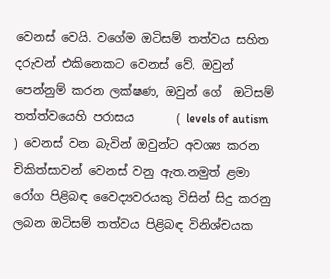වෙනස් වෙයි. වගේම ඔටිසම් තත්වය සහිත දරුවන් එකිනෙකට වෙනස් වේ. ඔවුන් පෙන්නුම් කරන ලක්ෂණ, ඔවුන් ගේ  ඔටිසම් තත්ත්වයෙහි පරාසය       ( levels of autism ) වෙනස් වන බැවින් ඔවුන්ට අවශ්‍ය කරන චිකිත්සාවන් වෙනස් වනු ඇත.නමුත් ළමා රෝග පිළිබඳ වෛද්‍යවරයකු විසින් සිදු කරනු ලබන ඔටිසම් තත්වය පිළිබඳ විනිශ්චයක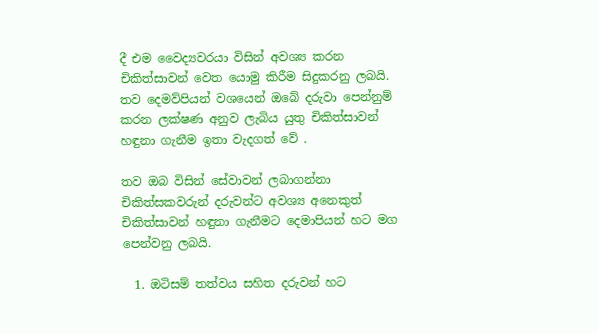දී එම වෛද්‍යවරයා විසින් අවශ්‍ය කරන චිකිත්සාවන් වෙත යොමු කිරීම සිදුකරනු ලබයි. තව දෙමව්පියන් වශයෙන් ඔබේ දරුවා පෙන්නුම් කරන ලක්ෂණ අනුව ලැබිය යුතු චිකිත්සාවන්  හඳුනා ගැනීම ඉතා වැදගත් වේ .

තව ඔබ විසින් සේවාවන් ලබාගන්නා චිකිත්සකවරුන් දරුවන්ට අවශ්‍ය අනෙකුත් චිකිත්සාවන් හඳුනා ගැනීමට දෙමාපියන් හට මග පෙන්වනු ලබයි.

  1. ඔටිසම් තත්වය සහිත දරුවන් හට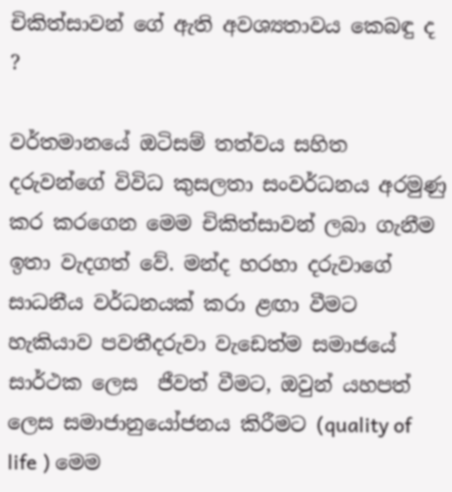චිකිත්සාවන් ගේ ඇති අවශ්‍යතාවය කෙබඳු ද ?

වර්තමානයේ ඔටිසම් තත්වය සහිත දරුවන්ගේ විවිධ කුසලතා සංවර්ධනය අරමුණු කර කරගෙන මෙම චිකිත්සාවන් ලබා ගැනීම ඉතා වැදගත් වේ. මන්ද හරහා දරුවාගේ සාධනීය වර්ධනයක් කරා ළඟා වීමට හැකියාව පවතීදරුවා වැඩෙත්ම සමාජයේ සාර්ථක ලෙස  ජීවත් වීමට, ඔවුන් යහපත් ලෙස සමාජානුයෝජනය කිරීමට (quality of life ) මෙම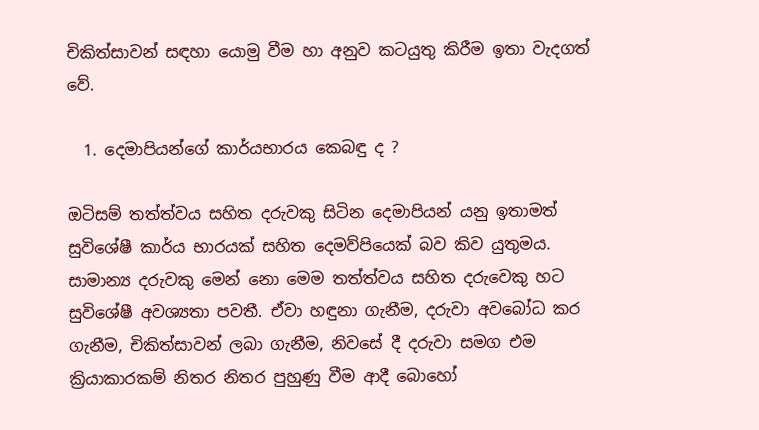චිකිත්සාවන් සඳහා යොමු වීම හා අනුව කටයුතු කිරීම ඉතා වැදගත් වේ.

  1. දෙමාපියන්ගේ කාර්යභාරය කෙබඳු ද ?

ඔටිසම් තත්ත්වය සහිත දරුවකු සිටින දෙමාපියන් යනු ඉතාමත් සුවිශේෂී කාර්ය භාරයක් සහිත දෙමව්පියෙක් බව කිව යුතුමය. සාමාන්‍ය දරුවකු මෙන් නො මෙම තත්ත්වය සහිත දරුවෙකු හට සුවිශේෂී අවශ්‍යතා පවතී. ඒවා හඳුනා ගැනීම, දරුවා අවබෝධ කර ගැනීම, චිකිත්සාවන් ලබා ගැනීම, නිවසේ දී දරුවා සමග එම ක්‍රියාකාරකම් නිතර නිතර පුහුණු වීම ආදී බොහෝ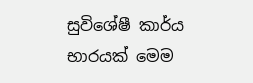සුවිශේෂී කාර්ය භාරයක් මෙම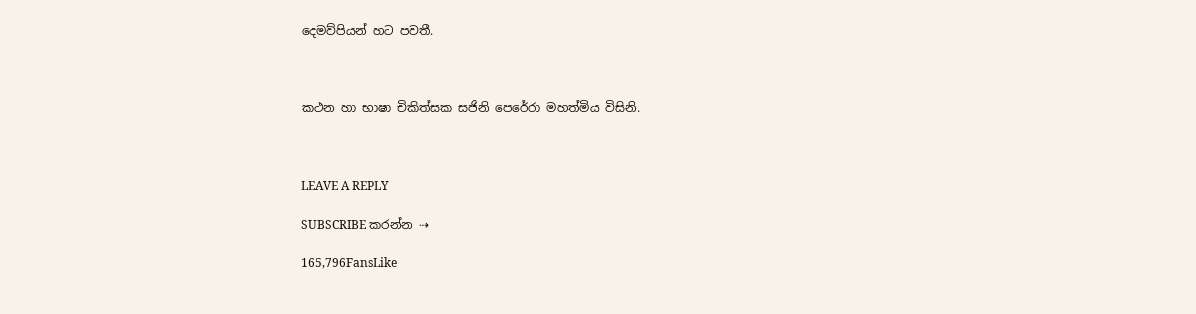දෙමව්පියන් හට පවතී.



කථන හා භාෂා චිකිත්සක සජිනි පෙරේරා මහත්මිය විසිනි.



LEAVE A REPLY

SUBSCRIBE කරන්න ⇢

165,796FansLike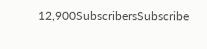12,900SubscribersSubscribe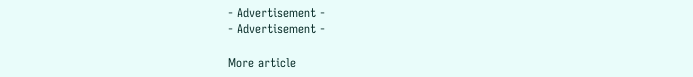- Advertisement -
- Advertisement -

More article